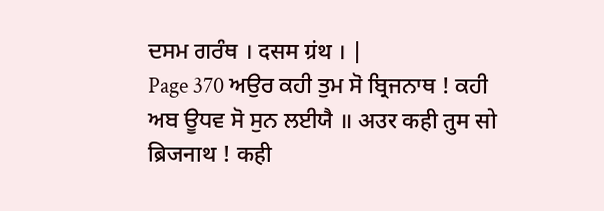ਦਸਮ ਗਰੰਥ । दसम ग्रंथ । |
Page 370 ਅਉਰ ਕਹੀ ਤੁਮ ਸੋ ਬ੍ਰਿਜਨਾਥ ! ਕਹੀ ਅਬ ਊਧਵ ਸੋ ਸੁਨ ਲਈਯੈ ॥ अउर कही तुम सो ब्रिजनाथ ! कही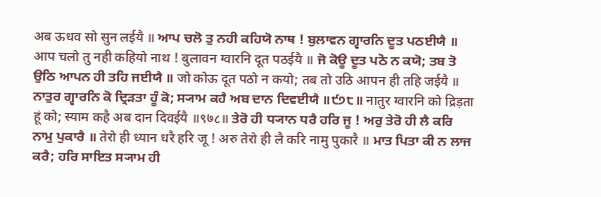अब ऊधव सो सुन लईयै ॥ ਆਪ ਚਲੋ ਤੁ ਨਹੀ ਕਹਿਯੋ ਨਾਥ ! ਬੁਲਾਵਨ ਗ੍ਵਾਰਨਿ ਦੂਤ ਪਠਈਯੈ ॥ आप चलो तु नही कहियो नाथ ! बुलावन ग्वारनि दूत पठईयै ॥ ਜੋ ਕੋਊ ਦੂਤ ਪਠੋ ਨ ਕਯੋ; ਤਬ ਤੋ ਉਠਿ ਆਪਨ ਹੀ ਤਹਿ ਜਈਯੈ ॥ जो कोऊ दूत पठो न कयो; तब तो उठि आपन ही तहि जईयै ॥ ਨਾਤੁਰ ਗ੍ਵਾਰਨਿ ਕੋ ਦ੍ਰਿੜਤਾ ਹੂੰ ਕੋ; ਸ੍ਯਾਮ ਕਹੈ ਅਬ ਦਾਨ ਦਿਵਈਯੈ ॥੯੭੮॥ नातुर ग्वारनि को द्रिड़ता हूं को; स्याम कहै अब दान दिवईयै ॥९७८॥ ਤੇਰੋ ਹੀ ਧ੍ਯਾਨ ਧਰੈ ਹਰਿ ਜੂ ! ਅਰੁ ਤੇਰੋ ਹੀ ਲੈ ਕਰਿ ਨਾਮੁ ਪੁਕਾਰੈ ॥ तेरो ही ध्यान धरै हरि जू ! अरु तेरो ही लै करि नामु पुकारै ॥ ਮਾਤ ਪਿਤਾ ਕੀ ਨ ਲਾਜ ਕਰੈ; ਹਰਿ ਸਾਇਤ ਸ੍ਯਾਮ ਹੀ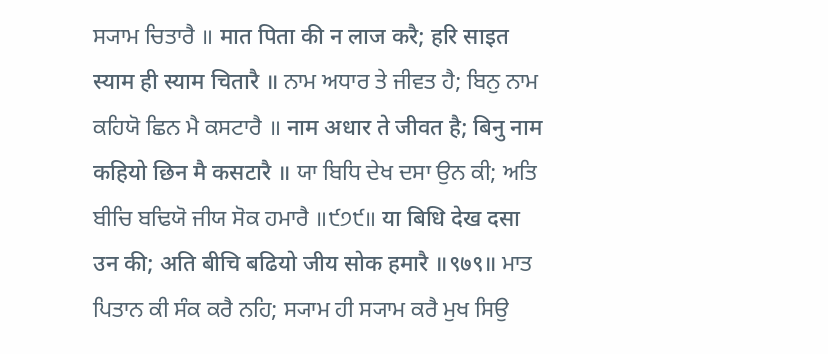ਸ੍ਯਾਮ ਚਿਤਾਰੈ ॥ मात पिता की न लाज करै; हरि साइत स्याम ही स्याम चितारै ॥ ਨਾਮ ਅਧਾਰ ਤੇ ਜੀਵਤ ਹੈ; ਬਿਨੁ ਨਾਮ ਕਹਿਯੋ ਛਿਨ ਮੈ ਕਸਟਾਰੈ ॥ नाम अधार ते जीवत है; बिनु नाम कहियो छिन मै कसटारै ॥ ਯਾ ਬਿਧਿ ਦੇਖ ਦਸਾ ਉਨ ਕੀ; ਅਤਿ ਬੀਚਿ ਬਢਿਯੋ ਜੀਯ ਸੋਕ ਹਮਾਰੈ ॥੯੭੯॥ या बिधि देख दसा उन की; अति बीचि बढियो जीय सोक हमारै ॥९७९॥ ਮਾਤ ਪਿਤਾਨ ਕੀ ਸੰਕ ਕਰੈ ਨਹਿ; ਸ੍ਯਾਮ ਹੀ ਸ੍ਯਾਮ ਕਰੈ ਮੁਖ ਸਿਉ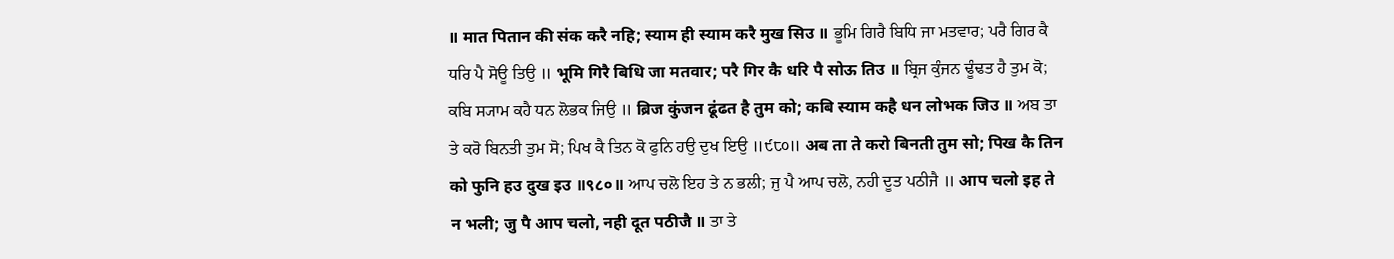॥ मात पितान की संक करै नहि; स्याम ही स्याम करै मुख सिउ ॥ ਭੂਮਿ ਗਿਰੈ ਬਿਧਿ ਜਾ ਮਤਵਾਰ; ਪਰੈ ਗਿਰ ਕੈ ਧਰਿ ਪੈ ਸੋਊ ਤਿਉ ॥ भूमि गिरै बिधि जा मतवार; परै गिर कै धरि पै सोऊ तिउ ॥ ਬ੍ਰਿਜ ਕੁੰਜਨ ਢੂੰਢਤ ਹੈ ਤੁਮ ਕੋ; ਕਬਿ ਸ੍ਯਾਮ ਕਹੈ ਧਨ ਲੋਭਕ ਜਿਉ ॥ ब्रिज कुंजन ढूंढत है तुम को; कबि स्याम कहै धन लोभक जिउ ॥ ਅਬ ਤਾ ਤੇ ਕਰੋ ਬਿਨਤੀ ਤੁਮ ਸੋ; ਪਿਖ ਕੈ ਤਿਨ ਕੋ ਫੁਨਿ ਹਉ ਦੁਖ ਇਉ ॥੯੮੦॥ अब ता ते करो बिनती तुम सो; पिख कै तिन को फुनि हउ दुख इउ ॥९८०॥ ਆਪ ਚਲੋ ਇਹ ਤੇ ਨ ਭਲੀ; ਜੁ ਪੈ ਆਪ ਚਲੋ, ਨਹੀ ਦੂਤ ਪਠੀਜੈ ॥ आप चलो इह ते न भली; जु पै आप चलो, नही दूत पठीजै ॥ ਤਾ ਤੇ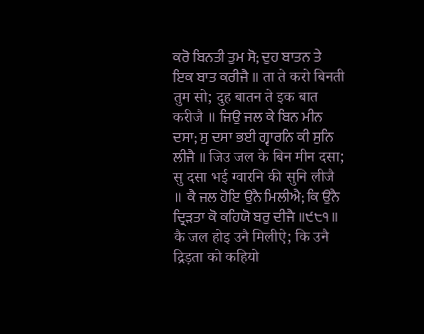ਕਰੋ ਬਿਨਤੀ ਤੁਮ ਸੋ; ਦੁਹ ਬਾਤਨ ਤੇ ਇਕ ਬਾਤ ਕਰੀਜੈ ॥ ता ते करो बिनती तुम सो; दुह बातन ते इक बात करीजै ॥ ਜਿਉ ਜਲ ਕੇ ਬਿਨ ਮੀਨ ਦਸਾ; ਸੁ ਦਸਾ ਭਈ ਗ੍ਵਾਰਨਿ ਕੀ ਸੁਨਿ ਲੀਜੈ ॥ जिउ जल के बिन मीन दसा; सु दसा भई ग्वारनि की सुनि लीजै ॥ ਕੈ ਜਲ ਹੋਇ ਉਨੈ ਮਿਲੀਐ; ਕਿ ਉਨੈ ਦ੍ਰਿੜਤਾ ਕੋ ਕਹਿਯੋ ਬਰੁ ਦੀਜੈ ॥੯੮੧॥ कै जल होइ उनै मिलीऐ; कि उनै द्रिड़ता को कहियो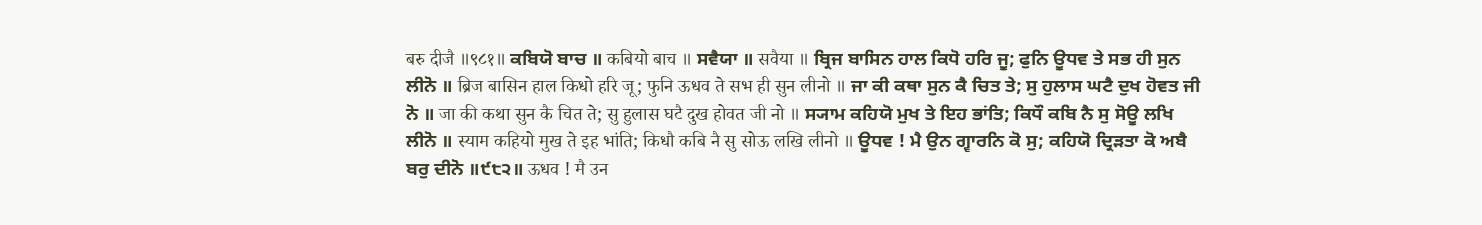बरु दीजै ॥९८१॥ ਕਬਿਯੋ ਬਾਚ ॥ कबियो बाच ॥ ਸਵੈਯਾ ॥ सवैया ॥ ਬ੍ਰਿਜ ਬਾਸਿਨ ਹਾਲ ਕਿਧੋ ਹਰਿ ਜੂ; ਫੁਨਿ ਊਧਵ ਤੇ ਸਭ ਹੀ ਸੁਨ ਲੀਨੋ ॥ ब्रिज बासिन हाल किधो हरि जू; फुनि ऊधव ते सभ ही सुन लीनो ॥ ਜਾ ਕੀ ਕਥਾ ਸੁਨ ਕੈ ਚਿਤ ਤੇ; ਸੁ ਹੁਲਾਸ ਘਟੈ ਦੁਖ ਹੋਵਤ ਜੀ ਨੋ ॥ जा की कथा सुन कै चित ते; सु हुलास घटै दुख होवत जी नो ॥ ਸ੍ਯਾਮ ਕਹਿਯੋ ਮੁਖ ਤੇ ਇਹ ਭਾਂਤਿ; ਕਿਧੌ ਕਬਿ ਨੈ ਸੁ ਸੋਊ ਲਖਿ ਲੀਨੋ ॥ स्याम कहियो मुख ते इह भांति; किधौ कबि नै सु सोऊ लखि लीनो ॥ ਊਧਵ ! ਮੈ ਉਨ ਗ੍ਵਾਰਨਿ ਕੋ ਸੁ; ਕਹਿਯੋ ਦ੍ਰਿੜਤਾ ਕੋ ਅਬੈ ਬਰੁ ਦੀਨੋ ॥੯੮੨॥ ऊधव ! मै उन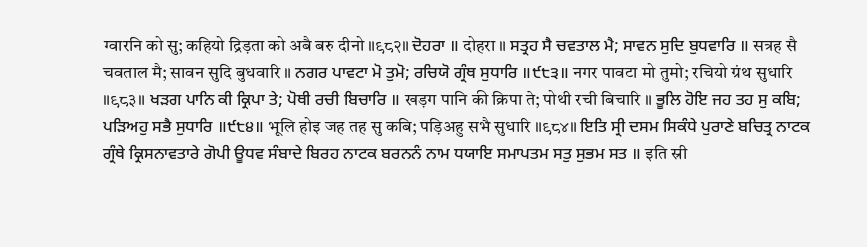ग्वारनि को सु; कहियो द्रिड़ता को अबै बरु दीनो ॥९८२॥ ਦੋਹਰਾ ॥ दोहरा ॥ ਸਤ੍ਰਹ ਸੈ ਚਵਤਾਲ ਮੈ; ਸਾਵਨ ਸੁਦਿ ਬੁਧਵਾਰਿ ॥ सत्रह सै चवताल मै; सावन सुदि बुधवारि ॥ ਨਗਰ ਪਾਵਟਾ ਮੋ ਤੁਮੋ; ਰਚਿਯੋ ਗ੍ਰੰਥ ਸੁਧਾਰਿ ॥੯੮੩॥ नगर पावटा मो तुमो; रचियो ग्रंथ सुधारि ॥९८३॥ ਖੜਗ ਪਾਨਿ ਕੀ ਕ੍ਰਿਪਾ ਤੇ; ਪੋਥੀ ਰਚੀ ਬਿਚਾਰਿ ॥ खड़ग पानि की क्रिपा ते; पोथी रची बिचारि ॥ ਭੂਲਿ ਹੋਇ ਜਹ ਤਹ ਸੁ ਕਬਿ; ਪੜਿਅਹੁ ਸਭੈ ਸੁਧਾਰਿ ॥੯੮੪॥ भूलि होइ जह तह सु कबि; पड़िअहु सभै सुधारि ॥९८४॥ ਇਤਿ ਸ੍ਰੀ ਦਸਮ ਸਿਕੰਧੇ ਪੁਰਾਣੇ ਬਚਿਤ੍ਰ ਨਾਟਕ ਗ੍ਰੰਥੇ ਕ੍ਰਿਸਨਾਵਤਾਰੇ ਗੋਪੀ ਊਧਵ ਸੰਬਾਦੇ ਬਿਰਹ ਨਾਟਕ ਬਰਨਨੰ ਨਾਮ ਧਯਾਇ ਸਮਾਪਤਮ ਸਤੁ ਸੁਭਮ ਸਤ ॥ इति स्री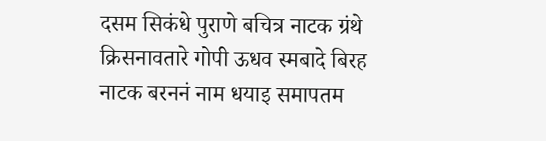दसम सिकंधे पुराणे बचित्र नाटक ग्रंथे क्रिसनावतारे गोपी ऊधव स्मबादे बिरह नाटक बरननं नाम धयाइ समापतम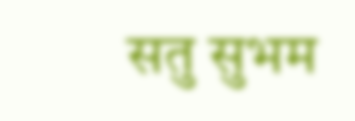सतु सुभम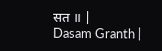सत ॥ |
Dasam Granth |